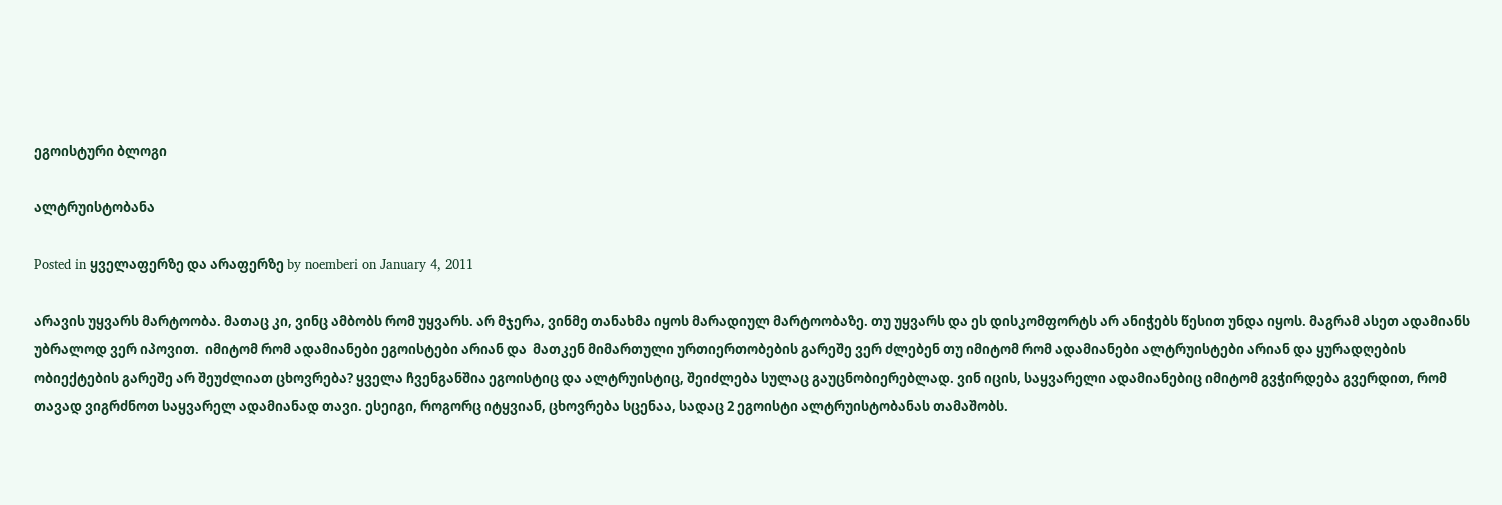ეგოისტური ბლოგი

ალტრუისტობანა

Posted in ყველაფერზე და არაფერზე by noemberi on January 4, 2011

არავის უყვარს მარტოობა. მათაც კი, ვინც ამბობს რომ უყვარს. არ მჯერა, ვინმე თანახმა იყოს მარადიულ მარტოობაზე. თუ უყვარს და ეს დისკომფორტს არ ანიჭებს წესით უნდა იყოს. მაგრამ ასეთ ადამიანს უბრალოდ ვერ იპოვით.  იმიტომ რომ ადამიანები ეგოისტები არიან და  მათკენ მიმართული ურთიერთობების გარეშე ვერ ძლებენ თუ იმიტომ რომ ადამიანები ალტრუისტები არიან და ყურადღების ობიექტების გარეშე არ შეუძლიათ ცხოვრება? ყველა ჩვენგანშია ეგოისტიც და ალტრუისტიც, შეიძლება სულაც გაუცნობიერებლად. ვინ იცის, საყვარელი ადამიანებიც იმიტომ გვჭირდება გვერდით, რომ თავად ვიგრძნოთ საყვარელ ადამიანად თავი. ესეიგი, როგორც იტყვიან, ცხოვრება სცენაა, სადაც 2 ეგოისტი ალტრუისტობანას თამაშობს.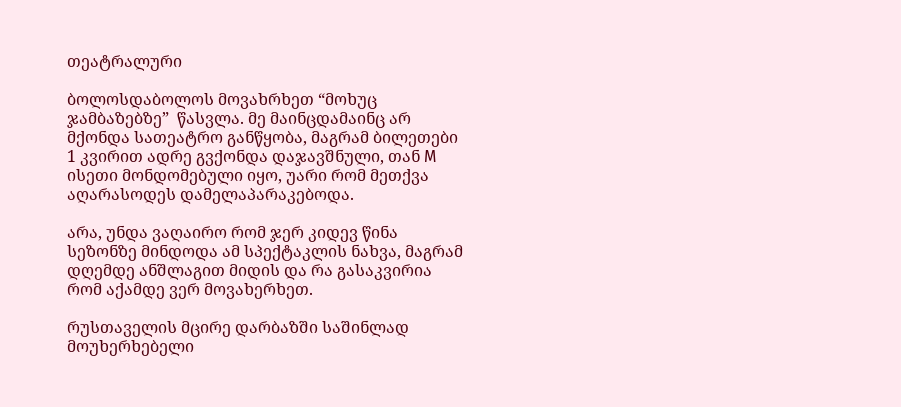თეატრალური

ბოლოსდაბოლოს მოვახრხეთ “მოხუც ჯამბაზებზე”  წასვლა. მე მაინცდამაინც არ მქონდა სათეატრო განწყობა, მაგრამ ბილეთები 1 კვირით ადრე გვქონდა დაჯავშნული, თან M ისეთი მონდომებული იყო, უარი რომ მეთქვა აღარასოდეს დამელაპარაკებოდა.

არა, უნდა ვაღაირო რომ ჯერ კიდევ წინა სეზონზე მინდოდა ამ სპექტაკლის ნახვა, მაგრამ დღემდე ანშლაგით მიდის და რა გასაკვირია რომ აქამდე ვერ მოვახერხეთ.

რუსთაველის მცირე დარბაზში საშინლად მოუხერხებელი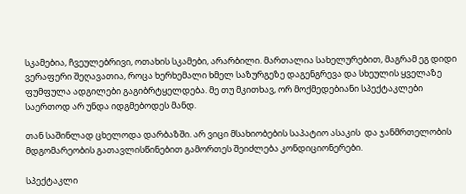სკამებია, ჩვეულებრივი, ოთახის სკამები, არარბილი. მართალია სახელურებით, მაგრამ ეგ დიდი ვერაფერი შეღავათია, როცა ხერხემალი ხმელ საზურგეზე დაგენგრევა და სხეულის ყველაზე ფუმფულა ადგილები გაგიბრტყელდება. მე თუ მკითხავ, ორ მოქმედებიანი სპექტაკლები საერთოდ არ უნდა იდგმებოდეს მანდ.

თან საშინლად ცხელოდა დარბაზში. არ ვიცი მსახიობების საპატიო ასაკის  და ჯანმრთელობის მდგომარეობის გათავლისწინებით გამორთეს შეიძლება კონდიციონერები.

სპექტაკლი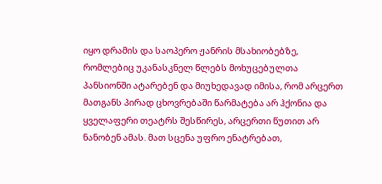იყო დრამის და საოპერო ჟანრის მსახიობებზე, რომლებიც უკანასკნელ წლებს მოხუცებულთა პანსიონში ატარებენ და მიუხედავად იმისა, რომ არცერთ მათგანს პირად ცხოვრებაში წარმატება არ ჰქონია და ყველაფერი თეატრს შესწირეს, არცერთი წუთით არ ნანობენ ამას. მათ სცენა უფრო ენატრებათ,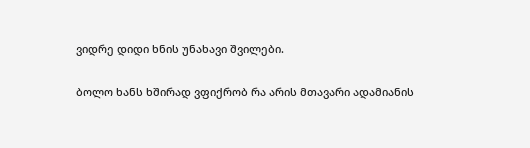ვიდრე დიდი ხნის უნახავი შვილები.

ბოლო ხანს ხშირად ვფიქრობ რა არის მთავარი ადამიანის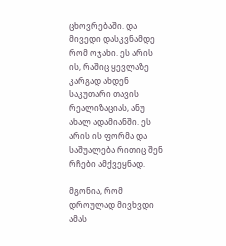ცხოვრებაში. და მივედი დასკვნამდე რომ ოჯახი. ეს არის ის, რაშიც ყევლაზე კარგად ახდენ საკუთარი თავის რეალიზაციას, ანუ ახალ ადამიანში. ეს არის ის ფორმა და საშუალება რითიც შენ რჩები ამქვეყნად.

მგონია, რომ დროულად მივხვდი ამას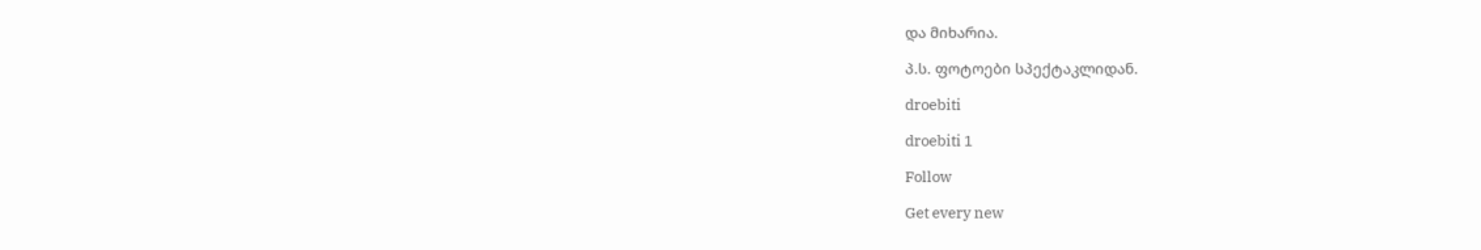და მიხარია.

პ.ს. ფოტოები სპექტაკლიდან.

droebiti

droebiti 1

Follow

Get every new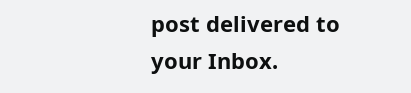post delivered to your Inbox.